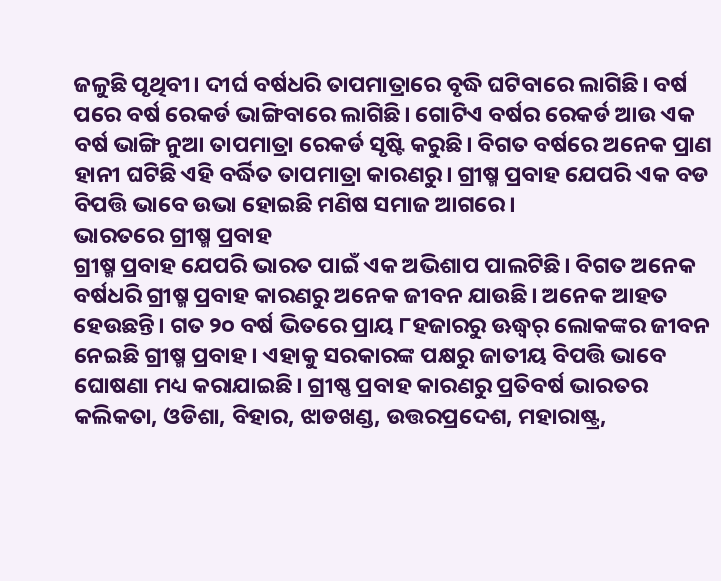ଜଳୁଛି ପୃଥିବୀ। ଦୀର୍ଘ ବର୍ଷଧରି ତାପମାତ୍ରାରେ ବୃଦ୍ଧି ଘଟିବାରେ ଲାଗିଛି। ବର୍ଷ ପରେ ବର୍ଷ ରେକର୍ଡ ଭାଙ୍ଗିବାରେ ଲାଗିଛି। ଗୋଟିଏ ବର୍ଷର ରେକର୍ଡ ଆଉ ଏକ ବର୍ଷ ଭାଙ୍ଗି ନୁଆ ତାପମାତ୍ରା ରେକର୍ଡ ସୃଷ୍ଟି କରୁଛି। ବିଗତ ବର୍ଷରେ ଅନେକ ପ୍ରାଣ ହାନୀ ଘଟିଛି ଏହି ବର୍ଦ୍ଧିତ ତାପମାତ୍ରା କାରଣରୁ। ଗ୍ରୀଷ୍ମ ପ୍ରବାହ ଯେପରି ଏକ ବଡ ବିପତ୍ତି ଭାବେ ଉଭା ହୋଇଛି ମଣିଷ ସମାଜ ଆଗରେ।
ଭାରତରେ ଗ୍ରୀଷ୍ମ ପ୍ରବାହ
ଗ୍ରୀଷ୍ମ ପ୍ରବାହ ଯେପରି ଭାରତ ପାଇଁ ଏକ ଅଭିଶାପ ପାଲଟିଛି। ବିଗତ ଅନେକ ବର୍ଷଧରି ଗ୍ରୀଷ୍ମ ପ୍ରବାହ କାରଣରୁ ଅନେକ ଜୀବନ ଯାଉଛି। ଅନେକ ଆହତ ହେଉଛନ୍ତି। ଗତ ୨୦ ବର୍ଷ ଭିତରେ ପ୍ରାୟ ୮ହଜାରରୁ ଊଦ୍ଧ୍ୱର୍ ଲୋକଙ୍କର ଜୀବନ ନେଇଛି ଗ୍ରୀଷ୍ମ ପ୍ରବାହ। ଏହାକୁ ସରକାରଙ୍କ ପକ୍ଷରୁ ଜାତୀୟ ବିପତ୍ତି ଭାବେ ଘୋଷଣା ମଧ୍ୟ କରାଯାଇଛି। ଗ୍ରୀଷ୍ଣ ପ୍ରବାହ କାରଣରୁ ପ୍ରତିବର୍ଷ ଭାରତର କଲିକତା, ଓଡିଶା, ବିହାର, ଝାଡଖଣ୍ଡ, ଉତ୍ତରପ୍ରଦେଶ, ମହାରାଷ୍ଟ୍ର,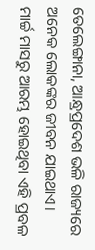ତେଲେଙ୍ଗାନା, ଆନ୍ଧ୍ରପ୍ରଦେଶ ଭଳି ରାଜ୍ୟରେ ଅନେକ ଲୋକଙ୍କର ଜୀବନ ଯାଇଥାଏ। ମାର୍ଚ୍ଚ ମାସରୁ ଆରମ୍ଭ ହୋଇଥିବା ଏହି ପ୍ରବଳ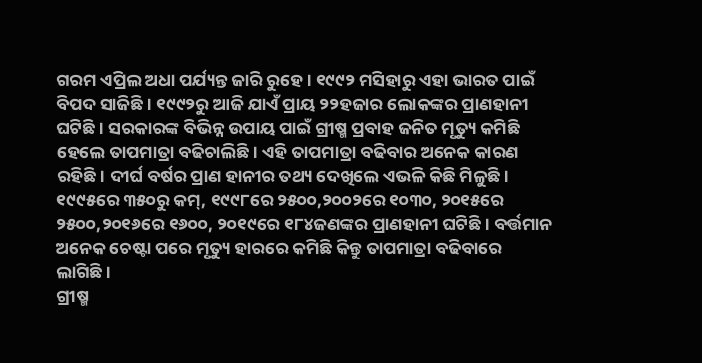ଗରମ ଏପ୍ରିଲ ଅଧା ପର୍ଯ୍ୟନ୍ତ ଜାରି ରୁହେ। ୧୯୯୨ ମସିହାରୁ ଏହା ଭାରତ ପାଇଁ ବିପଦ ସାଜିଛି। ୧୯୯୨ରୁ ଆଜି ଯାଏଁ ପ୍ରାୟ ୨୨ହଜାର ଲୋକଙ୍କର ପ୍ରାଣହାନୀ ଘଟିଛି। ସରକାରଙ୍କ ବିଭିନ୍ନ ଉପାୟ ପାଇଁ ଗ୍ରୀଷ୍ମ ପ୍ରବାହ ଜନିତ ମୃତ୍ୟୁ କମିଛି ହେଲେ ତାପମାତ୍ରା ବଢିଚାଲିଛି। ଏହି ତାପମାତ୍ରା ବଢିବାର ଅନେକ କାରଣ ରହିଛି। ଦୀର୍ଘ ବର୍ଷର ପ୍ରାଣ ହାନୀର ତଥ୍ୟ ଦେଖିଲେ ଏଭଳି କିଛି ମିଳୁଛି। ୧୯୯୫ରେ ୩୫୦ରୁ କମ୍, ୧୯୯୮ରେ ୨୫୦୦,୨୦୦୨ରେ ୧୦୩୦, ୨୦୧୫ରେ ୨୫୦୦,୨୦୧୬ରେ ୧୬୦୦, ୨୦୧୯ରେ ୧୮୪ଜଣଙ୍କର ପ୍ରାଣହାନୀ ଘଟିଛି। ବର୍ତ୍ତମାନ ଅନେକ ଚେଷ୍ଟା ପରେ ମୃତ୍ୟୁ ହାରରେ କମିଛି କିନ୍ତୁ ତାପମାତ୍ରା ବଢିବାରେ ଲାଗିଛି।
ଗ୍ରୀଷ୍ମ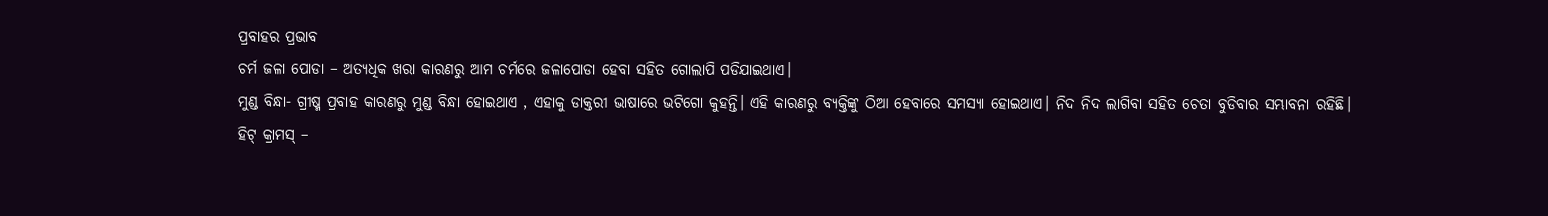ପ୍ରବାହର ପ୍ରଭାବ
ଚର୍ମ ଜଳା ପୋଡା – ଅତ୍ୟଧିକ ଖରା କାରଣରୁ ଆମ ଚର୍ମରେ ଜଳାପୋଡା ହେବା ସହିତ ଗୋଲାପି ପଡିଯାଇଥାଏ।
ମୁଣ୍ଡ ବିନ୍ଧା- ଗ୍ରୀଷ୍ମ ପ୍ରବାହ କାରଣରୁ ମୁଣ୍ଡ ବିନ୍ଧା ହୋଇଥାଏ , ଏହାକୁ ଡାକ୍ତରୀ ଭାଷାରେ ଭଟିଗୋ କୁହନ୍ତି। ଏହି କାରଣରୁ ବ୍ୟକ୍ତିଙ୍କୁ ଠିଆ ହେବାରେ ସମସ୍ୟା ହୋଇଥାଏ। ନିଦ ନିଦ ଲାଗିବା ସହିତ ଚେତା ବୁଡିବାର ସମ୍ଭାବନା ରହିଛି।
ହିଟ୍ କ୍ରାମସ୍ –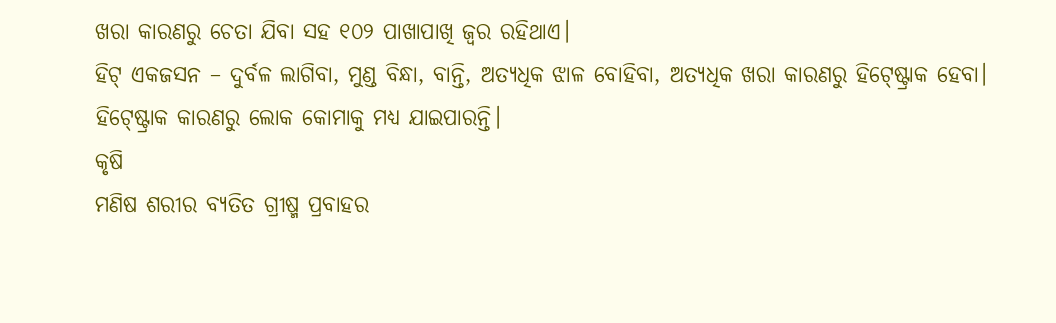ଖରା କାରଣରୁ ଚେତା ଯିବା ସହ ୧୦୨ ପାଖାପାଖି ଜ୍ୱର ରହିଥାଏ।
ହିଟ୍ ଏକଜସନ – ଦୁର୍ବଳ ଲାଗିବା, ମୁଣ୍ଡ ବିନ୍ଧା, ବାନ୍ତି, ଅତ୍ୟଧିକ ଝାଳ ବୋହିବା, ଅତ୍ୟଧିକ ଖରା କାରଣରୁ ହିଟ୍ଷ୍ଟ୍ରୋକ ହେବା। ହିଟ୍ଷ୍ଟ୍ରୋକ କାରଣରୁ ଲୋକ କୋମାକୁ ମଧ୍ୟ ଯାଇପାରନ୍ତି।
କୃଷି
ମଣିଷ ଶରୀର ବ୍ୟତିତ ଗ୍ରୀଷ୍ମ ପ୍ରବାହର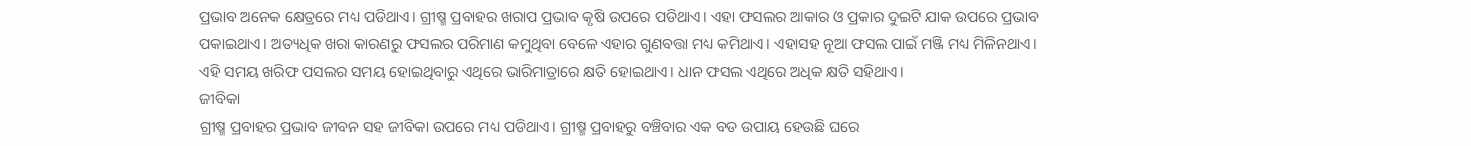ପ୍ରଭାବ ଅନେକ କ୍ଷେତ୍ରରେ ମଧ୍ୟ ପଡିଥାଏ। ଗ୍ରୀଷ୍ମ ପ୍ରବାହର ଖରାପ ପ୍ରଭାବ କୃଷି ଉପରେ ପଡିଥାଏ। ଏହା ଫସଲର ଆକାର ଓ ପ୍ରକାର ଦୁଇଟି ଯାକ ଉପରେ ପ୍ରଭାବ ପକାଇଥାଏ। ଅତ୍ୟଧିକ ଖରା କାରଣରୁ ଫସଲର ପରିମାଣ କମୁଥିବା ବେଳେ ଏହାର ଗୁଣବତ୍ତା ମଧ୍ୟ କମିଥାଏ। ଏହାସହ ନୂଆ ଫସଲ ପାଇଁ ମଞ୍ଜି ମଧ୍ୟ ମିଳିନଥାଏ। ଏହି ସମୟ ଖରିଫ ପସଲର ସମୟ ହୋଇଥିବାରୁ ଏଥିରେ ଭାରିମାତ୍ରାରେ କ୍ଷତି ହୋଇଥାଏ। ଧାନ ଫସଲ ଏଥିରେ ଅଧିକ କ୍ଷତି ସହିଥାଏ।
ଜୀବିକା
ଗ୍ରୀଷ୍ମ ପ୍ରବାହର ପ୍ରଭାବ ଜୀବନ ସହ ଜୀବିକା ଉପରେ ମଧ୍ୟ ପଡିଥାଏ। ଗ୍ରୀଷ୍ମ ପ୍ରବାହରୁ ବଞ୍ଚିବାର ଏକ ବଡ ଉପାୟ ହେଉଛି ଘରେ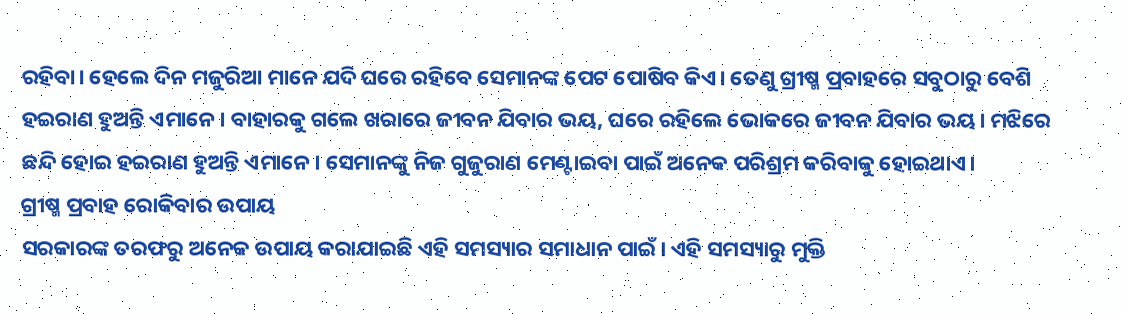ରହିବା। ହେଲେ ଦିନ ମଜୁରିଆ ମାନେ ଯଦି ଘରେ ରହିବେ ସେମାନଙ୍କ ପେଟ ପୋଷିବ କିଏ। ତେଣୁ ଗ୍ରୀଷ୍ମ ପ୍ରବାହରେ ସବୁଠାରୁ ବେଶି ହଇରାଣ ହୁଅନ୍ତି ଏମାନେ। ବାହାରକୁ ଗଲେ ଖରାରେ ଜୀବନ ଯିବାର ଭୟ, ଘରେ ରହିଲେ ଭୋକରେ ଜୀବନ ଯିବାର ଭୟ। ମଝିରେ ଛନ୍ଦି ହୋଇ ହଇରାଣ ହୁଅନ୍ତି ଏମାନେ। ସେମାନଙ୍କୁ ନିଜ ଗୁଜୁରାଣ ମେଣ୍ଟାଇବା ପାଇଁ ଅନେକ ପରିଶ୍ରମ କରିବାକୁ ହୋଇଥାଏ।
ଗ୍ରୀଷ୍ମ ପ୍ରବାହ ରୋକିବାର ଉପାୟ
ସରକାରଙ୍କ ତରଫରୁ ଅନେକ ଉପାୟ କରାଯାଇଛି ଏହି ସମସ୍ୟାର ସମାଧାନ ପାଇଁ। ଏହି ସମସ୍ୟାରୁ ମୁକ୍ତି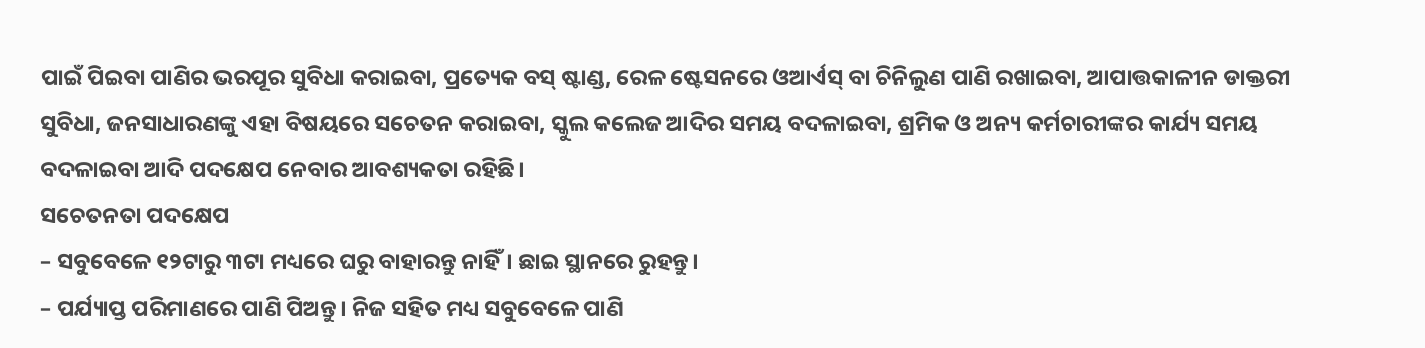ପାଇଁ ପିଇବା ପାଣିର ଭରପୂର ସୁବିଧା କରାଇବା, ପ୍ରତ୍ୟେକ ବସ୍ ଷ୍ଟାଣ୍ଡ, ରେଳ ଷ୍ଟେସନରେ ଓଆର୍ଏସ୍ ବା ଚିନିଲୁଣ ପାଣି ରଖାଇବା, ଆପାତ୍ତକାଳୀନ ଡାକ୍ତରୀ ସୁବିଧା, ଜନସାଧାରଣଙ୍କୁ ଏହା ବିଷୟରେ ସଚେତନ କରାଇବା, ସ୍କୁଲ କଲେଜ ଆଦିର ସମୟ ବଦଳାଇବା, ଶ୍ରମିକ ଓ ଅନ୍ୟ କର୍ମଚାରୀଙ୍କର କାର୍ଯ୍ୟ ସମୟ ବଦଳାଇବା ଆଦି ପଦକ୍ଷେପ ନେବାର ଆବଶ୍ୟକତା ରହିଛି।
ସଚେତନତା ପଦକ୍ଷେପ
– ସବୁବେଳେ ୧୨ଟାରୁ ୩ଟା ମଧ୍ୟରେ ଘରୁ ବାହାରନ୍ତୁ ନାହିଁ। ଛାଇ ସ୍ଥାନରେ ରୁହନ୍ତୁ।
– ପର୍ଯ୍ୟାପ୍ତ ପରିମାଣରେ ପାଣି ପିଅନ୍ତୁ। ନିଜ ସହିତ ମଧ୍ୟ ସବୁବେଳେ ପାଣି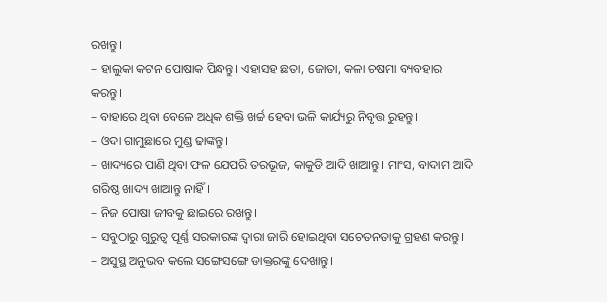ରଖନ୍ତୁ।
– ହାଲୁକା କଟନ ପୋଷାକ ପିନ୍ଧନ୍ତୁ। ଏହାସହ ଛତା, ଜୋତା, କଳା ଚଷମା ବ୍ୟବହାର କରନ୍ତୁ।
– ବାହାରେ ଥିବା ବେଳେ ଅଧିକ ଶକ୍ତି ଖର୍ଚ୍ଚ ହେବା ଭଳି କାର୍ଯ୍ୟରୁ ନିବୃତ୍ତ ରୁହନ୍ତୁ।
– ଓଦା ଗାମୁଛାରେ ମୁଣ୍ଡ ଢାଙ୍କନ୍ତୁ।
– ଖାଦ୍ୟରେ ପାଣି ଥିବା ଫଳ ଯେପରି ତରଭୂଜ, କାକୁଡି ଆଦି ଖାଆନ୍ତୁ। ମାଂସ, ବାଦାମ ଆଦି ଗରିଷ୍ଠ ଖାଦ୍ୟ ଖାଆନ୍ତୁ ନାହିଁ।
– ନିଜ ପୋଷା ଜୀବକୁ ଛାଇରେ ରଖନ୍ତୁ।
– ସବୁଠାରୁ ଗୁରୁତ୍ୱ ପୂର୍ଣ୍ଣ ସରକାରଙ୍କ ଦ୍ୱାରା ଜାରି ହୋଇଥିବା ସଚେତନତାକୁ ଗ୍ରହଣ କରନ୍ତୁ।
– ଅସୁସ୍ଥ ଅନୁଭବ କଲେ ସଙ୍ଗେସଙ୍ଗେ ଡାକ୍ତରଙ୍କୁ ଦେଖାନ୍ତୁ।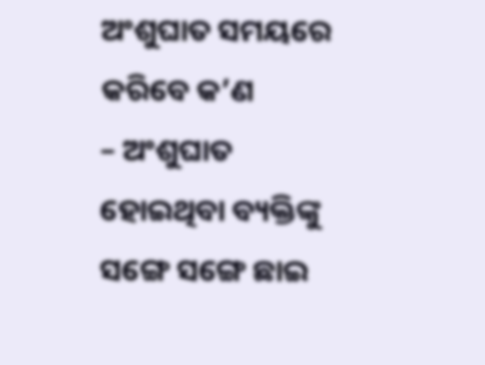ଅଂଶୁଘାତ ସମୟରେ କରିବେ କ’ଣ
– ଅଂଶୁଘାତ ହୋଇଥିବା ବ୍ୟକ୍ତିଙ୍କୁ ସଙ୍ଗେ ସଙ୍ଗେ ଛାଇ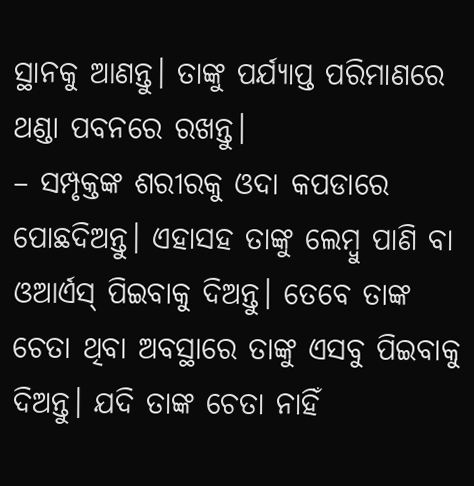ସ୍ଥାନକୁ ଆଣନ୍ତୁ। ତାଙ୍କୁ ପର୍ଯ୍ୟାପ୍ତ ପରିମାଣରେ ଥଣ୍ଡା ପବନରେ ରଖନ୍ତୁ।
– ସମ୍ପୃକ୍ତଙ୍କ ଶରୀରକୁ ଓଦା କପଡାରେ ପୋଛଦିଅନ୍ତୁ। ଏହାସହ ତାଙ୍କୁ ଲେମ୍ବୁ ପାଣି ବା ଓଆର୍ଏସ୍ ପିଇବାକୁ ଦିଅନ୍ତୁ। ତେବେ ତାଙ୍କ ଚେତା ଥିବା ଅବସ୍ଥାରେ ତାଙ୍କୁ ଏସବୁ ପିଇବାକୁ ଦିଅନ୍ତୁ। ଯଦି ତାଙ୍କ ଚେତା ନାହିଁ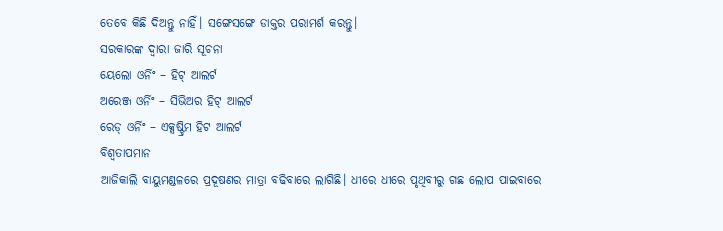ତେବେ କିଛି ଦିଅନ୍ତୁ ନାହିଁ। ସଙ୍ଗେସଙ୍ଗେ ଡାକ୍ତର ପରାମର୍ଶ କରନ୍ତୁ।
ସରକାରଙ୍କ ଦ୍ୱାରା ଜାରି ସୂଚନା
ୟେଲୋ ଓର୍ନିଂ – ହିଟ୍ ଆଲର୍ଟ
ଅରେଞ୍ଜ ଓର୍ନିଂ – ସିଭିଅର ହିଟ୍ ଆଲର୍ଟ
ରେଡ୍ ଓର୍ନିଂ – ଏକ୍ସଷ୍ଟ୍ରିମ ହିଟ ଆଲର୍ଟ
ବିଶ୍ୱତାପମାନ
ଆଜିକାଲି ବାୟୁମଣ୍ଡଳରେ ପ୍ରଦୂଷଣର ମାତ୍ରା ବଢିବାରେ ଲାଗିଛି। ଧୀରେ ଧୀରେ ପୃଥିବୀରୁ ଗଛ ଲୋପ ପାଇବାରେ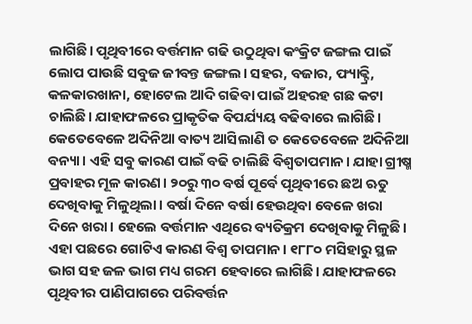ଲାଗିଛି। ପୃଥିବୀରେ ବର୍ତ୍ତମାନ ଗଢି ଉଠୁଥିବା କଂକ୍ରିଟ ଜଙ୍ଗଲ ପାଇଁ ଲୋପ ପାଉଛି ସବୁଜ ଜୀବନ୍ତ ଜଙ୍ଗଲ। ସହର, ବଜାର, ଫ୍ୟାକ୍ଟ୍ରି, କଳକାରଖାନା, ହୋଟେଲ ଆଦି ଗଢିବା ପାଇଁ ଅହରହ ଗଛ କଟା ଚାଲିଛି। ଯାହାଫଳରେ ପ୍ରାକୃତିକ ବିପର୍ଯ୍ୟୟ ବଢିବାରେ ଲାଗିଛି। କେତେବେଳେ ଅଦିନିଆ ବାତ୍ୟ ଆସିଲାଣି ତ କେତେବେଳେ ଅଦିନିଆ ବନ୍ୟା। ଏହି ସବୁ କାରଣ ପାଇଁ ବଢି ଚାଲିଛି ବିଶ୍ୱତାପମାନ। ଯାହା ଗ୍ରୀଷ୍ମ ପ୍ରବାହର ମୂଳ କାରଣ। ୨୦ରୁ ୩୦ ବର୍ଷ ପୂର୍ବେ ପୃଥିବୀରେ ଛଅ ଋତୁ ଦେଖିବାକୁ ମିଳୁଥିଲା। ବର୍ଷା ଦିନେ ବର୍ଷା ହେଉଥିବା ବେଳେ ଖରା ଦିନେ ଖରା। ହେଲେ ବର୍ତ୍ତମାନ ଏଥିରେ ବ୍ୟତିକ୍ରମ ଦେଖିବାକୁ ମିଳୁଛି। ଏହା ପଛରେ ଗୋଟିଏ କାରଣ ବିଶ୍ୱ ତାପମାନ। ୧୮୮୦ ମସିହାରୁ ସ୍ଥଳ ଭାଗ ସହ ଜଳ ଭାଗ ମଧ୍ୟ ଗରମ ହେବାରେ ଲାଗିଛି। ଯାହାଫଳରେ ପୃଥିବୀର ପାଣିପାଗରେ ପରିବର୍ତ୍ତନ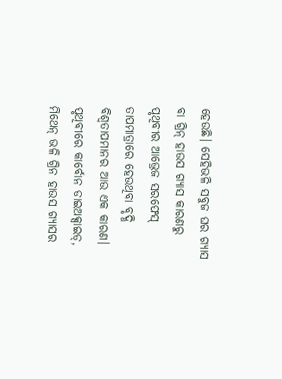ହେଉଛି। ସେହିଭଳି ସବୁଜ ଘର ଗ୍ୟାସ ବା ଗ୍ରିନ୍ ହାଉସ ଗ୍ୟାସ କାରଣରୁ ପୃଥିବୀର ଆଭ୍ରେଜ ସରଫେସ୍ ତାପମାତ୍ରାରେ ହେଉଥିବା ବୃଦ୍ଧି ବିଶ୍ୱତାପମାନର ଆଉ ଏକ କାରଣ। ପୃଥିବୀରେ କାର୍ବୋନ ଡାଇଅକ୍ସାଇଡ୍, ମିଥେନ୍ ଭଳି ଗ୍ରିନ ହାଉସ ଗ୍ୟାସର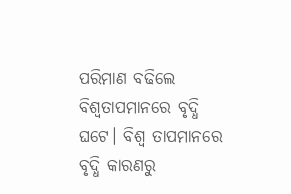ପରିମାଣ ବଢିଲେ ବିଶ୍ୱତାପମାନରେ ବୃଦ୍ଧି ଘଟେ। ବିଶ୍ୱ ତାପମାନରେ ବୃଦ୍ଧି କାରଣରୁ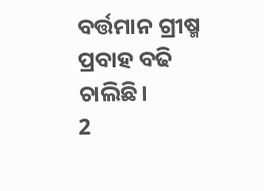ବର୍ତ୍ତମାନ ଗ୍ରୀଷ୍ମ ପ୍ରବାହ ବଢି ଚାଲିଛି।
2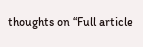thoughts on “Full article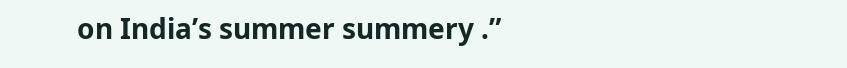on India’s summer summery .”